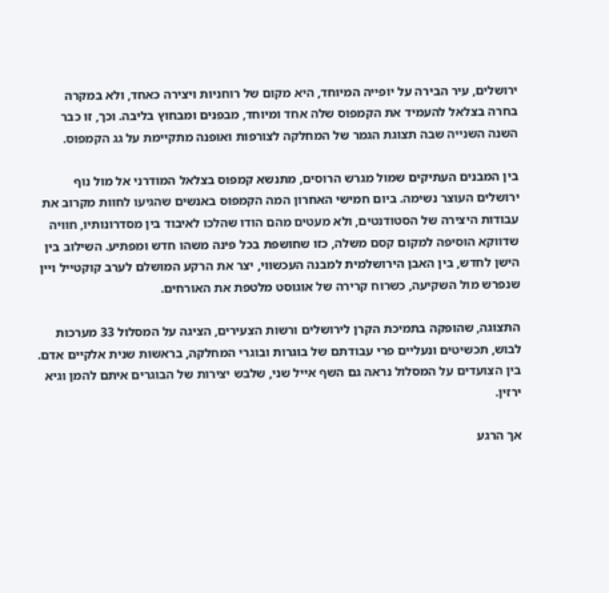ירושלים, עיר הבירה על יופייה המיוחד, היא מקום של רוחניות ויצירה כאחד, ולא במקרה בחרה בצלאל להעמיד את הקמפוס שלה אחד ומיוחד, מבפנים ומבחוץ בליבה. וכך, זו כבר השנה השנייה שבה תצוגת הגמר של המחלקה לצורפות ואופנה מתקיימת על גג הקמפוס.

בין המבנים העתיקים שמול מגרש הרוסים, מתנשא קמפוס בצלאל המודרני אל מול נוף ירושלים העוצר נשימה. ביום חמישי האחרון המה הקמפוס באנשים שהגיעו לחוות מקרוב את עבודות היצירה של הסטודנטים, ולא מעטים מהם הודו שהלכו לאיבוד בין מסדרונותיו, חוויה שדווקא הוסיפה למקום קסם משלה, כזו שחושפת בכל פינה משהו חדש ומפתיע. השילוב בין הישן לחדש, בין האבן הירושלמית למבנה העכשווי, יצר את הרקע המושלם לערב קוקטייל ויין שנפרש מול השקיעה, כשרוח קרירה של אוגוסט מלטפת את האורחים.

התצוגה, שהופקה בתמיכת הקרן לירושלים ורשות הצעירים, הציגה על המסלול 33 מערכות לבוש, תכשיטים ונעליים פרי עבודתם של בוגרות ובוגרי המחלקה, בראשות שנית אלקיים אדם. בין הצועדים על המסלול נראה גם השף אייל שני, שלבש יצירות של הבוגרים איתם להמן וגיא ירזין.

אך הרגע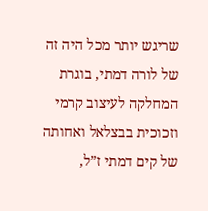שריגש יותר מכל היה זה של לורה דמתי, בוגרת המחלקה לעיצוב קרמי וזכוכית בבצלאל ואחותה של קים דמתי ז”ל,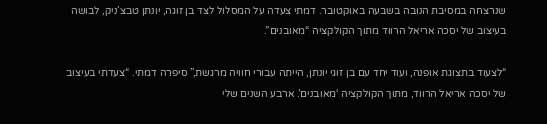שנרצחה במסיבת הנובה בשבעה באוקטובר. דמתי צעדה על המסלול לצד בן זוגה, יונתן טבצ’ניק, לבושה בעיצוב של יסכה אריאל הרווד מתוך הקולקציה “מאובנים”.

“לצעוד בתצוגת אופנה, ועוד יחד עם בן זוגי יונתן, הייתה עבורי חוויה מרגשת,” סיפרה דמתי. “צעדתי בעיצוב של יסכה אריאל הרווד, מתוך הקולקציה ‘מאובנים’. ארבע השנים שלי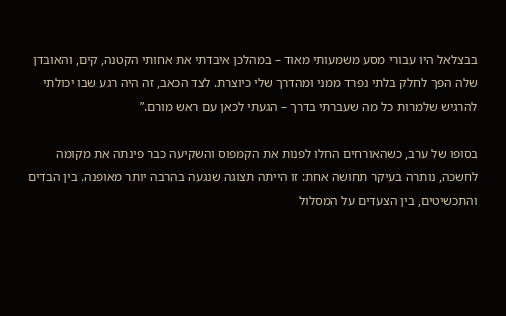בבצלאל היו עבורי מסע משמעותי מאוד – במהלכן איבדתי את אחותי הקטנה, קים, והאובדן שלה הפך לחלק בלתי נפרד ממני ומהדרך שלי כיוצרת. לצד הכאב, זה היה רגע שבו יכולתי להרגיש שלמרות כל מה שעברתי בדרך – הגעתי לכאן עם ראש מורם.”

בסופו של ערב, כשהאורחים החלו לפנות את הקמפוס והשקיעה כבר פינתה את מקומה לחשכה, נותרה בעיקר תחושה אחת: זו הייתה תצוגה שנגעה בהרבה יותר מאופנה. בין הבדים והתכשיטים, בין הצעדים על המסלול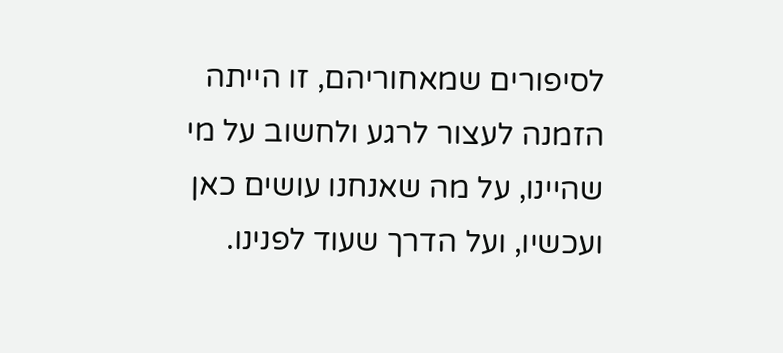לסיפורים שמאחוריהם, זו הייתה הזמנה לעצור לרגע ולחשוב על מי שהיינו, על מה שאנחנו עושים כאן ועכשיו, ועל הדרך שעוד לפנינו.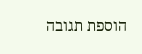הוספת תגובה